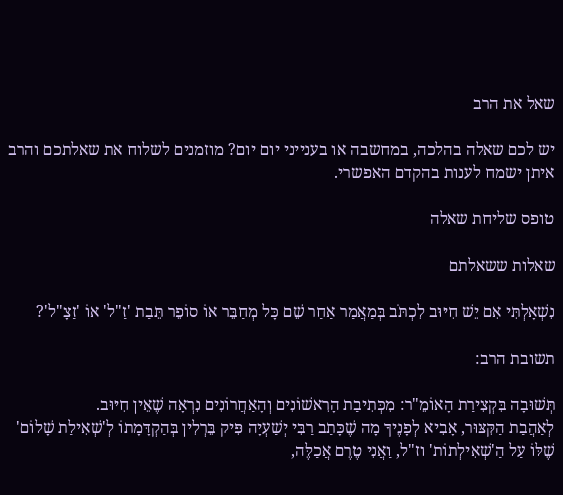שאל את הרב

יש לכם שאלה בהלכה, במחשבה או בענייני יום יום? מוזמנים לשלוח את שאלתכם והרב איתן ישמח לענות בהקדם האפשרי.

טופס שליחת שאלה

שאלות ששאלתם

נִשְׁאָלְתִּי אִם יֵשׁ חִיּוּב לִכְתֹּב בְּמַאֲמַר אַחַר שֵׁם כָּל מְחַבֵּר אוֹ סוֹפֵר תֵּבַת 'זַ"ל' אוֹ 'זַצָ"ל'?

תשובת הרב:

תְּשׁוּבָה בִּקְצִירַת הָאוֹמֵ"ר: מִכְּתִיבַת הָרִאשׁוֹנִים וְהָאַחֲרוֹנִים נִרְאָה שֶׁאֵין חִיּוּב.
לְאַהֲבַת הַקִּצּוּר, אָבִיא לְפָנֶיךָ מָה שֶׁכָּתַב רַבִּי יְשַׁעְיָה פִּיק בֵּרְלִין בְּהַקְדָּמָתוֹ לְ'שְׁאִילַת שָׁלוֹם' שֶׁלּוֹ עַל הַ'שְׁאִילְתוֹת' וז"ל, וַאֲנִי טֶרֶם אֲכַלֶּה,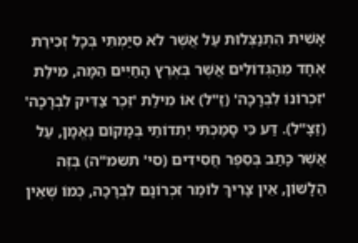אָשִׁית הִתְנַצְּלוּת עַל אֲשֶׁר לֹא סִיַּמְתִּי בְּכָל זְכִירַת אֶחָד מֵהַגְּדוֹלִים אֲשֶׁר בְּאֶרֶץ הָחַיִּים הֵמָּה, מִילַת 'זִכְרוֹנוֹ לִבְרָכָה' (זַ"ל) אוֹ מִילַת 'זֵכֶר צַדִּיק לִבְרָכָה' (זַצָ"ל). דַּע כִּי סָמַכְתִּי יְתֵדוֹתַי בְּמָקוֹם נֶאֱמָן, עַל אֲשֶׁר כָּתַב בְּסֵפֶר חֲסִידִים (סי' תשמ"ה) בְּזֶה הַלָשׁוֹן, אֵין צָרִיךְ לוֹמַר זִכְרוֹנָם לִבְרָכָה, כְּמוֹ שֶׁאֵין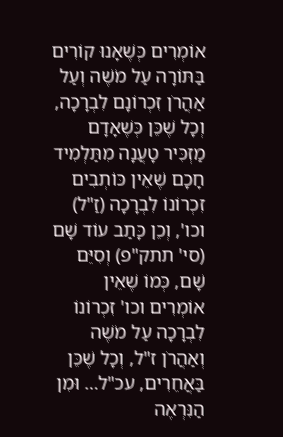אוֹמְרִים כְּשֶׁאָנוּ קוֹרִים בַּתּוֹרָה עַל מֹשֶׁה וְעַל אַהֲרֹן זִכְרוֹנָם לִבְרָכָה, וְכָל שֶׁכֵּן כְּשֶׁאָדָם מַזְכִּיר טָעֲנָה מִתַּלְמִיד חָכָם שֶׁאֵין כּוֹתְבִים זִכְרוֹנוֹ לִבְרָכָה (זַ"ל) וכו', וְכֵן כָּתַב עוֹד שָׁם (סי' תתק"פ) וְסִיֵּם שָׁם, כְּמוֹ שֶׁאֵין אוֹמְרִים וכו' זִכְרוֹנוֹ לִבְרָכָה עַל מֹשֶׁה וְאַהֲרֹן ז"ל, וְכָל שֶׁכֵּן בַּאֲחֵרִים, עכ"ל… וּמִן הַנִּרְאֶה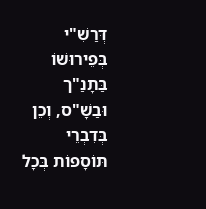דְּרַשִׁ"י בְּפֵירוּשׁוֹ בַּתָנַ"ך וּבַשָׁ"ס, וְכֵן בְּדִבְרֵי תּוֹסָפוֹת בְּכָל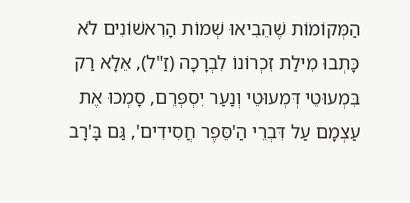הַמְּקוֹמוֹת שֶׁהֵבִיאוּ שְׁמוֹת הָרִאשׁוֹנִים לֹא כָּתְבוּ מִילַת זִכְרוֹנוֹ לִבְרָכָה (זַ"ל), אֵלָא רַק בִּמְעוּטֵי דְּמְעוּטֵי וְנַעַר יִסְפְּרֵם, סָמְכוּ אֶת עַצְמָם עַל דִּבְרֵי הַ'סֵּפֶר חֲסִידִים', גַּם בָּ'רָב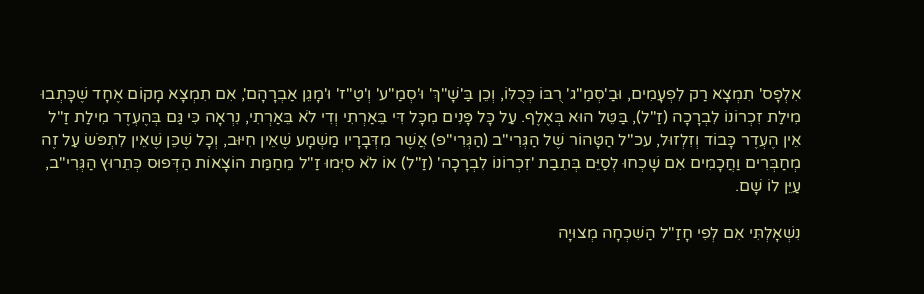אִלְפָס' תִמְצָא רַק לִפְעָמִים, וּבַ'סְמַ"ג' רֻבּוֹ כְּכֻלּוֹ, וְכֵן בַּ'שָׁ"ךְ' וּ'סְמַ"ע' וְ'טַ"ז' וּ'מָגֵן אַבְרָהָם', אִם תִמְצָא מָקוֹם אֶחָד שֶׁכָּתְבוּ מִילַת זִכְרוֹנוֹ לִבְרָכָה (זַ"ל), בַּטֵּל הוּא בְּאֶלֶף. עַל כָּל פָּנִים מִכָּל דִּי בֵּאַרְתִי וְדִי לֹא בֵּאַרְתִי, נִרְאָה כִּי גַּם בְּהֶעְדֶר מִילַת זַ"ל אֵין הֶעְדֶר כָּבוֹד וְזִלְזוּל, עכ"ל הַטָּהוֹר שֶׁל הַגְּרִי"ב (הַגְּרִי"פ) אֲשֶׁר מִדְּבָרָיו מַשְׁמָע שֶׁאֵין חִיּוּב, וְכָל שֶׁכֵּן שֶׁאֵין לִתְפֹּשׂ עַל זֶה מְחַבְּרִים וַחֲכָמִים אִם שָׁכְחוּ לְסַיֵּם בְּתֵבַת 'זִכְרוֹנוֹ לִבְרָכָה' (זַ"ל) אוֹ לֹא סִיְּמוּ זַ"ל מֵחַמַּת הוֹצָאוֹת הַדְּפוּס כְּתֵרוּץ הַגְּרִי"ב, עַיֵּן לוֹ שָׁם.

נִשְׁאָלְתִּי אִם לְפִי חָזַ"ל הַשִׁכְחָה מְצוּיָה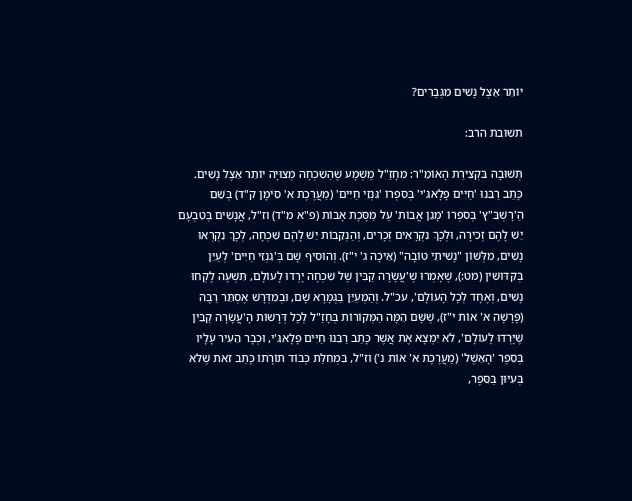יוֹתֵר אֵצֶל נָשִׁים מִגְּבָרִים?

תשובת הרב:

תְּשׁוּבָה בִּקְצִירַת הָאוֹמֵ"ר: מִחָזַ"ל מַשְׁמָע שֶׁהַשִׁכְחָה מְצוּיָה יוֹתֵר אֵצֶל נָשִׁים.
כָּתַב רַבֵּנוּ 'חַיִּים פָלָאגִּ'י' בְּסִפְרוֹ 'גִּנְזֵי חַיִּים' (מַעֲרֶכֶת א' סִימָן ק"ד) בְּשֵׁם הַ'רָשְׁבֵּ"ץ' בְּסִפְרוֹ 'מָגֵן אֲבוֹת' עַל מַסֶּכֶת אָבוֹת (פ"א מ"ד) וז"ל, אֲנָשִׁים בְּטִבְעָם יֵשׁ לָהֶם זְכִירָה, וּלְכָךְ נִקְרָאִים זְכָרִים, וְהַנְקֵבוֹת יֵשׁ לָהֶם שִׁכְחָה, לְכָךְ נִקְרְאוּ נָשִׁים, מִלְּשׁוֹן "נָשִׁיתִי טוֹבָה" (אֵיכָה ג' י"ז). וְהוֹסִיף שָׁם בְּ'גִנְזֵי חַיִּים' לְעַיֵּן בְּקִּדּוּשִׁין (מט:), שֶׁאָמְרוּ שֶׁ'עֲשָׂרָה קַבִּין שֶׁל שִׁכְחָה יָרְדוּ לָעוֹלָם, תִּשְׁעָה לָקְחוּ נָשִׁים, וְאֶחָד לְכָל הָעוֹלָם', עכ"ל. וְהַמְעַיֵּן בַּגְּמָרָא שָׁם, וּבְמִדְּרָשׁ אֶסְתֵּר רַבָּה (פָּרָשָׁה א' אוֹת י"ז), שֶׁשָּׁם הֵמָּה הַמְּקוֹרוֹת בְּחָזַ"ל לְכָל דְּרָשׁוֹת הָ'עֲשָׂרָה קַבִּין שֶׁיָּרְדוּ לָעוֹלָם', לֹא יִמְצָא אֶת אֲשֶׁר כָּתַב רַבֵּנוּ חַיִּים פָלָאגִּ'י, וּכְבָר הֵעִיר עָלָיו בְּסֵפֶר 'הָאֵשֶׁל' (מַעֲרֶכֶת א' אוֹת נ') וז"ל, בִּמְחִלַּת כְּבוֹד תּוֹרָתוֹ כָּתַב זֹאת שֶׁלֹּא בְּעִיּוּן בַּסֵּפֶר,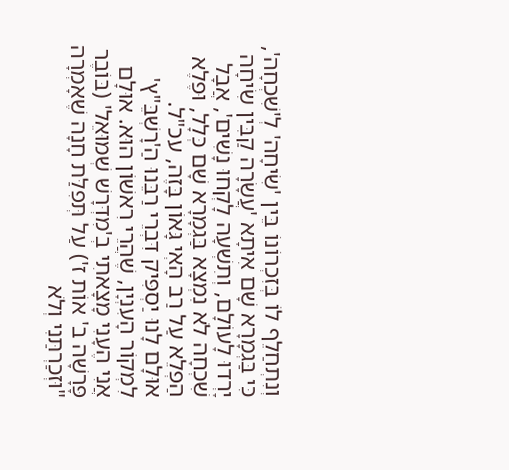וְנִתְחַלֵף לוֹ בְּזִכְרוֹנוֹ בֵּין 'שִׂיחָה' לְ'שִׁכְחָה', כִּי בַּגְמָרָא שָׁם אִיתָא 'עֲשָׂרָה קַבִּין שִׂיחָה יָרְדוּ לָעוֹלָם, וְתִשְׁעָה לָקְחוּ נָשִׁים', אֲבָל שִׁכְחָה לֹא נִמְצָא בַּגְמָרָא שָׁם כְּלָל, וּפֶלֶא הַפְלֵא עַל רַב הָאְי גָּאוֹן בָּזֶה, עכ"ל.
אוּלָם לָנוּ יַסְפִּיק דִּבְרֵי רַבֵּנוּ הַ'רָשְׁבֵּ"ץ' לִמְקוֹר הָעִנְיָן, שֶׁהֲרֵי רִאשׁוֹן הוּא. אוּלָם אֲנִי הֶעָנִי מָצָאתִי בְ'מִדְּרָשׁ שְׁמוּאֵל' (בּוֹבֶר פָּרָשָׁה ב' אוֹת ז') עַל תְּפִלַּת חָנָה שֶׁאָמְרָה "וּזְכַרְתַּנִי וְלֹא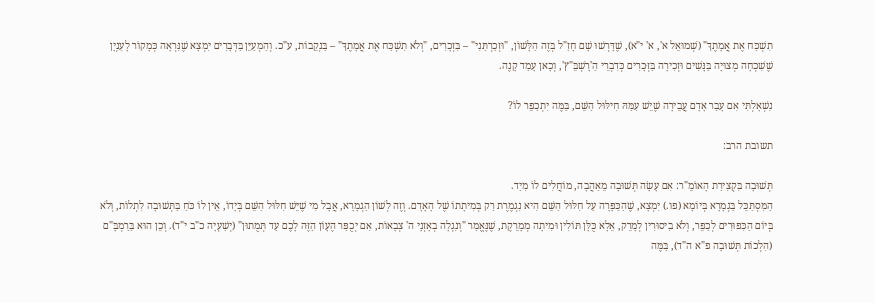תִשְׁכַּח אֶת אֲמָתֶךָ" (שְׁמוּאֵל א', א' י"א), שֶׁדָּרְשׁוּ שָׁם חָזַ"ל בְּזֶה הַלָּשׁוֹן, "וּזְכַרְתַּנִי" – בִּזְכָרִים, "וְלֹא תִשְׁכַּח אֶת אֲמָתֶךָ" – בַּנְקֵבוֹת, ע"כ. וְהַמְעַיֵּן בַּדְּבָרִים יִמְצָא שֶׁנִּרְאָה כְּמָקוֹר לָעִנְיָן שֶׁשִׁכְחָה מְצוּיָה בַּנָּשִׁים וּזְכִירָה בַּזְּכָרִים כְּדִבְרֵי הַ'רָשְׁבֵּ"ץ', וְכָאן עָמַד קָנֶה.

נִשְׁאָלְתִּי אִם עָבַר אָדָם עֲבֵירָה שֶׁיֵשׁ עִמַּהּ חִילּוּל הַשֵּׁם, בַּמֶּה יִתְכַפֵּר לוֹ?

תשובת הרב:

תְּשׁוּבָה בִּקְצִירַת הָאוֹמֵ"ר: אִם עָשָׂה תְּשׁוּבָה מֵאַהֲבָה, מוֹחֲלִים לוֹ מִיַד.
הַמִּסְתַּכֵּל בַּגְמָרָא בְּיוֹמָא (פו.) יִמְצָא, שֶׁהַכַּפָּרָה עַל חִלּוּל הַשֵּׁם הִיא נִגְמֶרֶת רַק בְּמִיתָתוֹ שֶׁל הָאָדָם. וְזֶה לְשׁוֹן הַגְמָרָא, אֲבָל מִי שֶׁיֵּשׁ חִלּוּל הַשֵּׁם בְּיָדוֹ, אֵין לוֹ כֹּחַ בַּתְּשׁוּבָה לִתְלוֹת, וְלֹא בְּיוֹם הַכִּפּוּרִים לְכַפֵּר, וְלֹא בִיסוּרִין לְמָרֵק, אֵלָא כֻּלָּן תּוֹלִין וּמִיתָה מְמָרֵקֶת, שֶׁנֶּאֱמַר "וְנִגְלָה בְאָזְנָי ה' צְבָאוֹת, אִם יְכֻפַּר הֶעָוֹן הַזֶּה לָכֶם עַד תְּמֻתוּן" (יְשַׁעְיָה כ"ב י"ד). וְכֵן הוּא בַּרַמְבָּ"ם (הִלְכוֹת תְּשׁוּבָה פ"א ה"ד), בַּמֶּה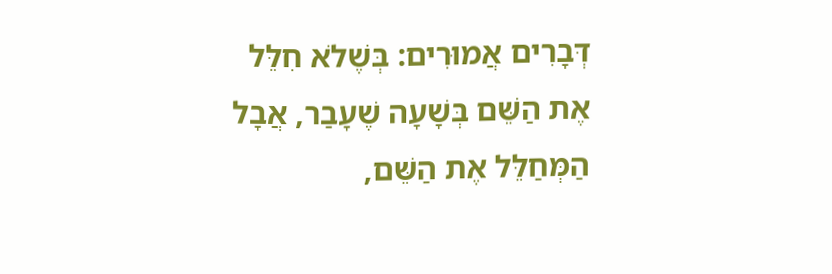דְּבָרִים אֲמוּרִים: בְּשֶׁלֹא חִלֵּל אֶת הַשֵּׁם בְּשָׁעָה שֶׁעָבַר, אֲבָל הַמְּחַלֵּל אֶת הַשֵּׁם,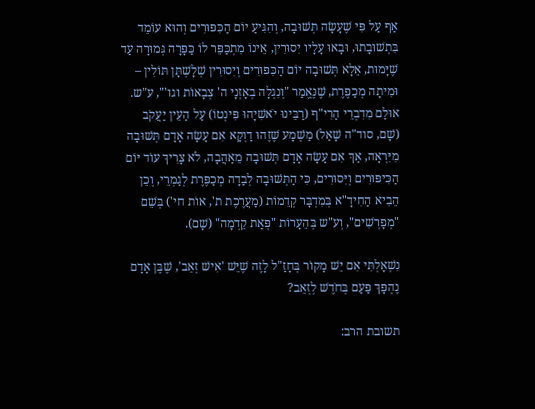אַף עַל פִּי שֶׁעָשָׂה תְּשׁוּבָה, וְהִגִּיעַ יוֹם הַכִּפּוּרִים וְהוּא עוֹמֵד בִּתְשׁוּבָתוּ, וּבָאוּ עָלָיו יִסוּרִין, אֵינוֹ מִתְכַּפֵּר לוֹ כַּפָּרָה גְּמוּרָה עַד שֶׁיָּמוּת, אֵלָא תְּשׁוּבָה יוֹם הַכִּפּוּרִים וְיִסוּרִין שְׁלָשְׁתָּן תּוֹלִין – וּמִיתָה מְכַפֶּרֶת, שֶׁנֶּאֱמַר "וְנִגְלָה בְאָזְנָי ה' צְבָאוֹת וגו'", ע"ש. אוּלַם מִדִבְרֵי הַרִי"ף (רַבֵּינוּ יֹאשִׁיָהוּ פִּינְטוֹ) עַל הַעֵין יַעֲקֹב (שָׁם, סוד"ה שָׁאַל) מַשְׁמָע שֶׁזֶהוּ דַוְקָא אִם עָשָׂה אָדָם תְּשׁוּבָה מִיִּרְאָה, אַךְ אִם עָשָׂה אָדָם תְּשׁוּבָה מֵאַהֲבָה, לֹא צָרִיךְ עוֹד יּוֹם הַכִּיפּוּרִים וְיִּסוּרִים, כִּי הַתְּשׁוּבָה לְבַדָה מְכַפֶּרֶת לְגַמְרֵי, וְכֵן הֵבִיא הַחִידָ"א בְּמִדְבָּר קְדֵמוֹת (מַעֲרֶכֶת ת', אוֹת חי') בְּשֵׁם "מְפָרְשִׁים", וְע"ש בְּהֵעָרוֹת "פְּאַת קֵדְמָה" (שָׁם).

נִשְׁאָלְתִּי אִם יֵשׁ מָקוֹר בְּחָזַ"ל לָזֶה שֶׁיֵּשׁ 'אִישׁ זְאֵב', שֶׁבֶּן אָדָם נֶהְפָּךְ פַּעַם בְּחֹדֶשׁ לְזְאֵב?

תשובת הרב: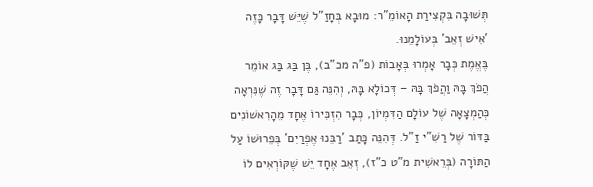תְּשׁוּבָה בִּקְצִירַת הָאוֹמֵ"ר: מוּבָא בְּחָזַ"ל שֶׁיֵּשׁ דָּבָר כָּזֶה 'אִישׁ זְאֵב' בְּעוֹלָמֵנוּ.
בֶּאֱמֶת כְּבָר אָמְרוּ בְּאָבוֹת (פ"ה מכ"ב), בֶּן בַּג בַּג אוֹמֵר הֲפֹךְ בָּהּ וַהֲפֹךְ בָּהּ – דְּכוֹלָא בָּהּ, וְהִנֵּה גַּם דָּבָר זֶה שֶׁנִּרְאָה כְּהַמְצָאָה שֶׁל עוֹלָם הַדִּמְיוֹן, כְּבָר הִזְכִּירוֹ אֶחָד מֵהָרִאשׁוֹנִים בַּדּוֹר שֶׁל רַשִׁ"י זַ"ל. דְּהִנֵּה כָּתַב 'רַבֵּנוּ אֶפְרַיִם' בְּפֵרוּשׁוֹ עַל הַתּוֹרָה (בְּרֵאשִׁית מ"ט כ"ז), זְאֵב אֶחָד יֵשׁ שֶׁקּוֹרְאִים לוֹ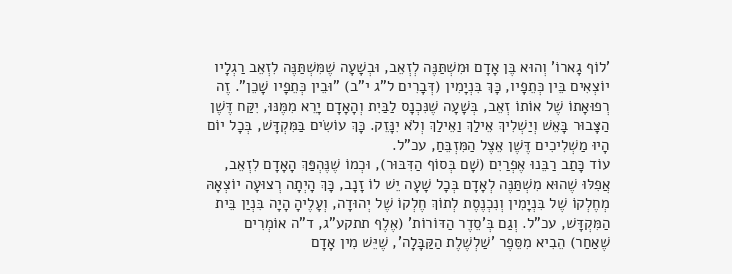'לוֹף גָארוֹ' וְהוּא בֶּן אָדָם וּמִשְׁתַּנֶּה לְזְאֵב, וּבְשָׁעָה שֶׁמִּשְׁתַּנֶּה לִזְאֵב רַגְלָיו יוֹצְאִים בֵּין כְּתֵפָיו, כָּךְ בִּנְיָמִין (דְּבָרִים ל"ג י"ב) "וּבֵין כְּתֵפָיו שָׁכֵן". זֶה רְפוּאָתוֹ שֶׁל אוֹתוֹ זְאֵב, בְּשָׁעָה שֶׁנִּכְנָס לַבַּיִת וְהָאָדָם יָרֵא מִמֶּנּוּ, יִקַּח דֶּשֶׁן הַצָּבוּר בָּאֵשׁ וְיַשְׁלִיךְ אֵילַךְ וַאֵילַךְ וְלֹא יִנָּזֵק. כָּךְ עוֹשִׂים בַּמִּקְדָּשׁ, בְּכָל יוֹם הָיוּ מַשְׁלִיכִים דֶּשֶׁן אֵצֶל הַמִּזְבֵּחַ, עכ"ל.
עוֹד כָּתַב רַבֵּנוּ אֶפְרַיִם (שָׁם בְּסוֹף הַדִּבּוּר), וּכְמוֹ שֶׁנֶּהְפַּךְ הָאָדָם לִזְאֵב, אֲפִלּוּ שֶׁהוּא מִשְׁתַּנֶּה לְאָדָם בְּכָל שָׁעָה יֵשׁ לוֹ זָנָב, כָּךְ הָיְתָה רְצוּעָה יוֹצְאָהּ מְחֶלְקוֹ שֶׁל בִּנְיָמִין וְנִכְנֶסֶת לְתוֹךְ חֶלְקוֹ שֶׁל יְהוּדָה, וְעָלֶיהָ הָיָה בִּנְיַן בֵּית הַמִּקְדָּשׁ, עכ"ל. וְגַם בְּ'סֵדֶר הַדּוֹרוֹת' (אֶלֶף תתקע"ג, ד"ה אוֹמְרִים שֶׁאַחַר) הֵבִיא מִסֵּפֶר 'שַׁלְשֶׁלֶת הַקַּבָּלָה', שֶׁיֵּשׁ מִין אָדָם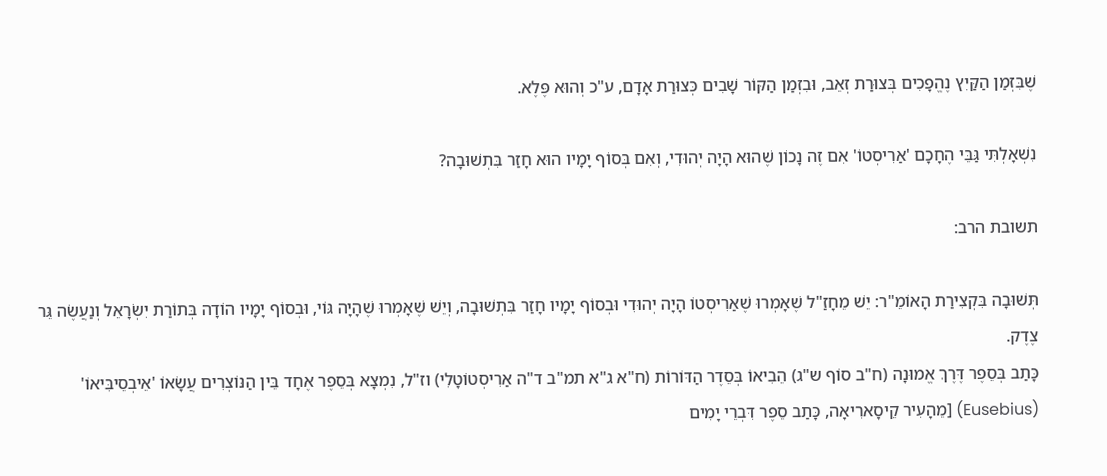שֶׁבִּזְמַן הַקַּיִץ נֶהֱפָכִים בְּצוּרַת זְאֵב, וּבִזְמַן הַקּוֹר שָׁבִים כְּצוּרַת אָדָם, ע"כ וְהוּא פֶּלֶא.

נִשְׁאָלְתִּי גַּבֵּי הֶחָכָם 'אַרִיסְטוֹ' אִם זֶה נָכוֹן שֶׁהוּא הָיָה יְהוּדִי, וְאִם בְּסוֹף יָמָיו הוּא חָזַר בִּתְשׁוּבָה?

תשובת הרב:

תְּשׁוּבָה בִּקְצִירַת הָאוֹמֵ"ר: יֵשׁ מֵחָזַ"ל שֶׁאָמְרוּ שֶׁאַרִיסְטוֹ הָיָה יְהוּדִי וּבְסוֹף יָמָיו חָזַר בִּתְשׁוּבָה, וְיֵשׁ שֶׁאָמְרוּ שֶׁהָיָה גּוֹי, וּבְסוֹף יָמָיו הוֹדָה בְּתוֹרַת יִשְׂרָאֵל וְנַעֲשֶׂה גֵּר צֶדֶק.
כָּתַב בְּסֵפֶר דֶּרֶךְ אֱמוּנָה (ח"ב סוֹף ש"ג) הֵבִיאוֹ בְּסֵדֶר הַדּוֹרוֹת (ח"א ג"א תמ"ב ד"ה אַרִיסְטוֹטָלִי) וז"ל, נִמְצָא בְּסֵפֶר אֶחָד בֵּין הַנּוֹצְרִים עֲשָׂאוֹ 'אֵיבְסֵיבִּיאוֹ' (Eusebius) [מֵהָעִיר קֵיסָארִיאָה, כָּתַב סֵפֶר דִּבְרֵי יָמִים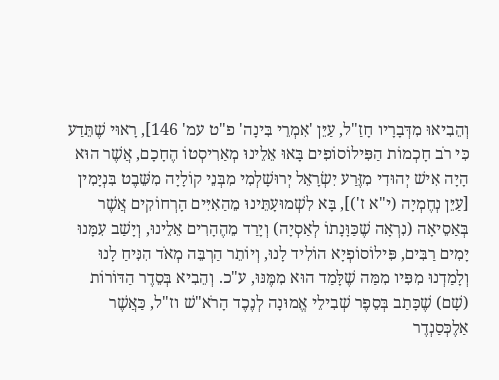וְהֵבִיאוּ מִדְּבָרָיו חָזַ"ל, עַיֵּן 'אִמְרֵי בִּינָה' פ"ט עמ' 146], רָאוּי שֶׁתֵּדַע כִּי רֹב חָכְמוֹת הַפִּילוֹסוֹפִים בָּאוּ אֵלֵינוּ מְאַרִיסְטוֹ הֶחָכָם, אֲשֶׁר הוּא הָיָה אִישׁ יְהוּדִי מִזֶּרַע יִשְׂרָאֵל יְרוּשָׁלְמִי מִבְּנֵי קוֹלָיָה מִשֵּׁבֶט בִּנְיָמִין [עַיֵּן נְחֶמְיָה (י"א ז')], בָּא לִשְׁמוּעָתֵּינוּ מֵהַאִיִּים הָרְחוֹקִים אֲשֶׁר בְּאַסֵיאָה (נִרְאָה שֶׁכַּוָּנָתוֹ לְאַסְיָה) וְיָרַד מֵהֶהָרִים אֵלֵינוּ, וְיָשַׁב עִמָּנוּ יָמִים רַבִּים, פִּילוֹסוֹפְיָא הוֹלִיד לָנוּ, וְיוֹתֵר הַרְבֵּה מְאֹד הִנִּיחַ לָנוּ וְלָמַדְנוּ מִפִּיו מִמַּה שֶׁלָּמַד הוּא מִמֶּנּוּ, ע"כ. וְהֵבִיא בְּסֵדֶר הַדּוֹרוֹת (שָׁם) שֶׁכָּתַב בְּסֵפֶר שְׁבִילֵי אֱמוּנָה לְנֶכֶד הָרֹא"שׁ וז"ל, כַּאֲשֶׁר אַלֶכְּסַנְדֶר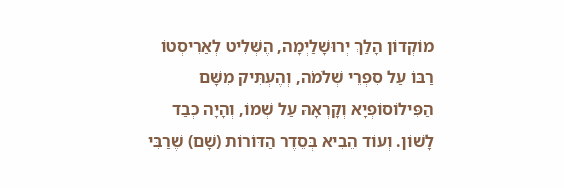מוֹקְדוֹן הָלַךְ יְרוּשָׁלַיְמָה, הֶשְּׁלִיט לְאַרִיסְטוֹ רַבּוֹ עַל סִפְרֵי שְׁלֹמֹה, וְהֶעְתִּיק מִשָּׁם הַפִּילוֹסוֹפְיָא וְקָרְאָהּ עַל שְׁמוֹ, וְהָיָה כְבַד לָשׁוֹן. וְעוֹד הֵבִיא בְּסֵדֶר הַדּוֹרוֹת (שָׁם) שֶׁרַבִּי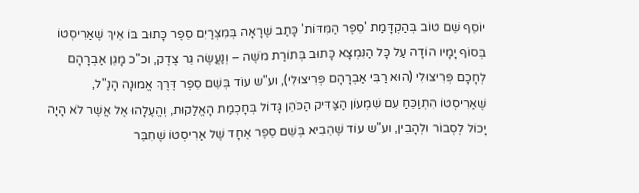יוֹסֵף שֵׁם טוֹב בְּהַקְדָּמַת 'סֵפֶר הַמִּדּוֹת' כָּתַב שֶׁרָאָה בְּמִצְרַיִם סֵפֶר כָּתוּב בּוֹ אֵיךְ שֶׁאַרִיסְטוֹ בְּסוֹף יָמָיו הוֹדָה עַל כָּל הַנִּמְצָא כָּתוּב בְּתוֹרַת מֹשֶׁה – וְנַעֲשֶׂה גֵּר צֶדֶק, וכ"כ מָגֵן אַבְרָהָם לְחָכָם פְּרִיצוּלִי (הוּא רַבִּי אַבְרָהָם פְּרִיצוּלִי), וע"ש עוֹד בְּשֵׁם סֵפֶר דֶּרֶךְ אֱמוּנָה הָנַ"ל, שֶׁאַרִיסְטוֹ הִתְוַכֵּחַ עִם שִׁמְעוֹן הַצַּדִּיק הַכֹּהֵן גָּדוֹל בְּחָכְמַת הָאֱלַקוּת, וְהֱעֶלָהוּ אֶל אֲשֶׁר לֹא הָיָה יָכוֹל לְסְבוֹר וּלְהָבִין, וע"ש עוֹד שֶׁהֵבִיא בְּשֵׁם סֵפֶר אֶחָד שֶׁל אַרִיסְטוֹ שֶׁחִבֵּר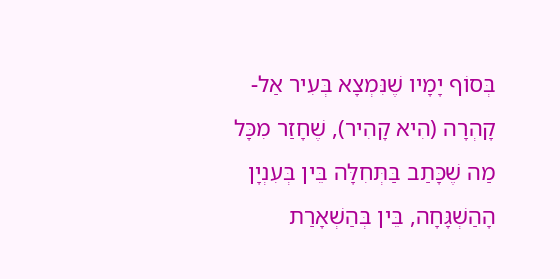בְּסוֹף יָמָיו שֶׁנִּמְצָא בְּעִיר אַל- קָהְרָה (הִיא קָהִיר), שֶׁחָזַר מִכָּל מַה שֶׁכָּתַב בַּתְּחִלָּה בֵּין בְּעִנְיָן הָהַשְׁגָּחָה, בֵּין בְּהַשְׁאָרַת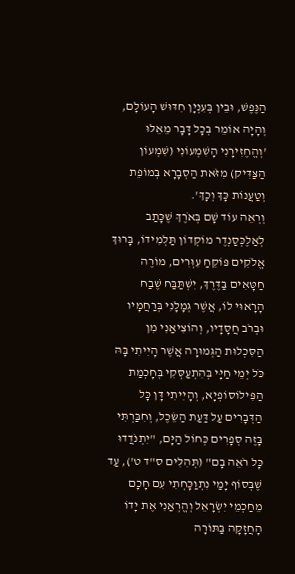הַנֶּפֶשׁ, וּבֵין בְּעִנְיָן חִדּוּשׁ הָעוֹלָם, וְהָיָה אוֹמֵר בְּכָל דָּבָר מֵאֵלּוּ 'וְהֱחֶזִירָנִי הָשִׁמְעוֹנִי (שִׁמְעוֹן הַצַּדִּיק) מִזֹּאת הַסְבָרָא בְּמוֹפֵת וְטַעֲנוֹת כָּךְ וְכָךְ'.
וְרְאֵה עוֹד שָׁם בְּאֹרֶךְ שֶׁכָּתַב לְאַלֶכְּסַנְדֶר מוֹקְדוֹן תַּלְמִידוֹ, בָּרוּךְ אֱלֹקִים פּוֹקֵחַ עִוְּרִים, מוֹרֶה חַטָּאִים בַּדֶּרֶךְ, יִשְׁתַּבַּח שֶׁבַח הָרָאוּי לוֹ, אֲשֶׁר גְּמָלָנִי בְּרַחֲמָיו וּבְרֹב חֲסָדָיו, וְהוֹצִיאַנִי מִן הַסִּכְלוּת הַגְּמוּרָה אֲשֶׁר הָיִיתִי בָּהּ כֹּל יְמֵי חַיָּי בְּהִתְעַסְּקִי בְּחָכְמַת הַפִּילוֹסוֹפְיָא, וְהָיִיתִי דָּן כָּל הַדְּבָרִים עַל דַּעַת הַשֵּׂכֶל, וְחִבַּרְתִּי בָּזֶה סְפָרִים כְּחוֹל הַיָּם, "יִתְנֹדֲדוּ כָּל רֹאֵה בָם" (תְּהִלִּים ס"ד ט'), עַד שֶׁבְּסוֹף יָמַי נִתְוַכָּחְתִי עִם חָכָם מֵחַכְמֵי יִשְׂרָאֵל וְהֱרְאַנִי אֶת יָדוֹ הָחֲזָקָה בַּתּוֹרָה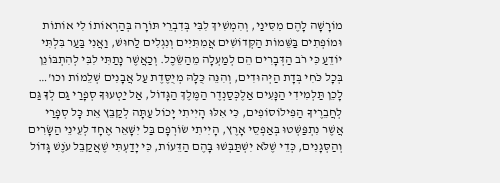מוֹרָשָׁה לָהֶם מִסִּינַי, וְהִמְשִׁיךְ לִבִּי בְּדִבְרֵי תּוֹרָה בְּהַרְאוֹתוֹ לִי אוֹתוֹת וּמוֹפְתִים בַּשֵּׁמוֹת הַקְּדוֹשִׁים אֲמִתִּיִּים וְנִגְלִים לַחוּשׁ, וַאֲנִי בַּעַר בִּלְתִּי יוֹדֵעַ כִּי רֹב הַדְּבָרִים הֵם לְמַעְלָה מֵהַשֵּׂכֶל. וְכַאֲשֶׁר נָתַתִּי לִבִּי לְהִתְבּוֹנֵן בְּכָל כֹּחִי בְּדָת הַיְּהוּדִים, וְהִנֵּה כֻּלָּהּ מְיֻסֶּדֶת עַל אֲבָנִים שְׁלֵמוֹת וכו'… לָכֵן תַּלְמִידִי הַנָּעִים אַלֶכְּסַנְדֶר הַמֶּלֶךְ הַגָּדוֹל, אַל יַטְעוּךָ סְפָרַי גַּם לְךָ גַּם לְחֲבֵרֶיךָ הַפִּילוֹסוֹפִים, כִּי אִלּוּ הָיִיתִי יָכוֹל עַתָּה לְקַבֵּץ אֵת כָּל סְפָרַי אֲשֶׁר נִתְפַּשְּׁטוּ בְּאַפְסֵי אָרֶץ, הָיִיתִי שׂוֹרְפָם בַּל יִשָּׁאֵר אֶחָד לְעֵינֵי הַשָּׂרִים וְהַסְּגָנִים, כְּדֵי שֶׁלֹּא יִשְׁתַּבְּשׁוּ בָּהֶם הַדֵּעוֹת, כִּי יָדַעְתִּי שֶׁאֲקַבֵּל עֹנֶשׁ גָּדוֹל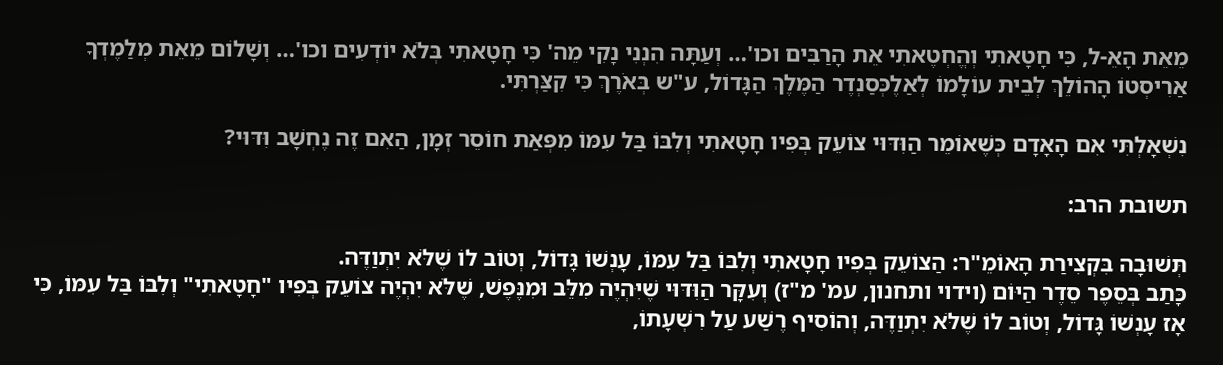מֵאֵת הָאֵ-ל, כִּי חָטָאתִי וְהֱחְטֶאתִי אֵת הָרַבִּים וכו'… וְעַתָּה הִנְנִי נָקִי מֵה' כִּי חָטָאתִי בְּלֹא יוֹדְעִים וכו'… וְשָׁלוֹם מֵאֵת מְלַמֶדְךָ אַרִיסְטוֹ הָהוֹלֵךְ לְבֵית עוֹלָמוֹ לְאַלֶכְּסַנְדֶר הַמֶּלֶךְ הַגָּדוֹל, ע"ש בְּאֹרֶךְ כִּי קִצַּרְתִּי.

נִשְׁאָלְתִּי אִם הָאָדָם כְּשֶׁאוֹמֵר הַוִּדּוּי צוֹעֵק בְּפִיו חָטָאתִי וְלִבּוֹ בַּל עִמּוֹ מִפְּאַת חוֹסֵר זְמָן, הַאִם זֶה נֶחְשָׁב וִּדּוּי?

תשובת הרב:

תְּשׁוּבָה בִּקְצִירַת הָאוֹמֵ"ר: הַצוֹעֵק בְּפִיו חָטָאתִי וְלִבּוֹ בַּל עִמּוֹ, עָנְשׁוֹ גָּדוֹל, וְטוֹב לוֹ שֶׁלֹּא יִתְוַדֶּה.
כָּתַב בְּסֵפֶר סֵדֶר הַיּוֹם (וידוי ותחנון, עמ' מ"ז) וְעִקָּר הַוִּדּוּי שֶׁיִּהְיֶה מִלֵּב וּמִנֶּפֶשׁ, שֶׁלֹּא יִהְיֶה צוֹעֵק בְּפִיו "חָטָאתִי" וְלִבּוֹ בַּל עִמּוֹ, כִּי אָז עָנְשׁוֹ גָּדוֹל, וְטוֹב לוֹ שֶׁלֹּא יִתְוַדֶּה, וְהוֹסִיף רֶשַׁע עַל רִשְׁעָתוֹ,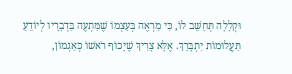וּקְלָלָה תְּחַשֵּׁב לוֹ, כִּי מַרְאֶה בְּעַצְמוֹ שֶׁמַּתְעֶה בִּדְבָרָיו לְיוֹדֵעַ תַּעֲלוּמוֹת יִתְבָּרַךְ. אֶלָּא צָרִיךְ שֶׁיָכוֹף רֹאשׁוֹ כְּאַגְמוֹן,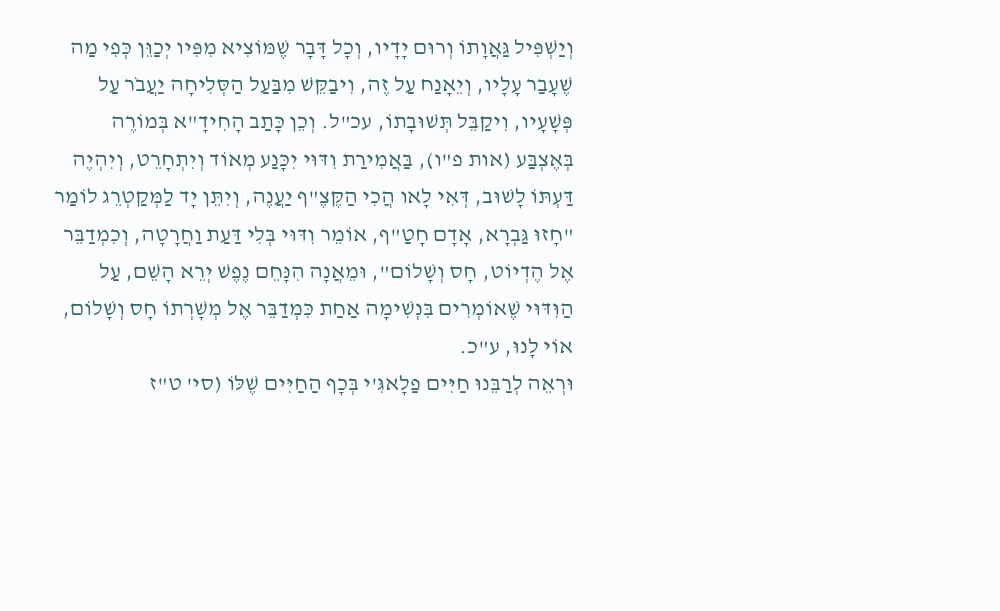וְיַשְׁפִּיל גַּאֲוָתוֹ וְרוּם יָדָיו, וְכָל דָּבָר שֶׁמּוֹצִיא מִפִּיו יְכַוֵּן כְּפִי מַה שֶׁעָבַר עָלָיו, וְיֵאָנַח עַל זֶה, וִיבַקֵּשׁ מִבַּעַל הַסְּלִיחָה יַעֲבֹר עַל פְּשָׁעָיו, וִיקַבֵּל תְּשׁוּבָתוֹ, עכ"ל. וְכֵן כָּתַב הָחִידָ"א בְּמוֹרֶה בְּאֶצְבַּע (אות פ"ו), בַּאֲמִירַת וִדּוּי יִכָּנַע מְאוֹד וְיִתְחָרֵט, וְיִהְיֶה דַּעְתּוֹ לָשׁוּב, דְּאִי לָאו הֲכִי הַקֶּצֶ"ף יַעֲנֶה, וְיִתֵּן יָד לַמְּקַטְרֵג לוֹמַר "חָזוּ גַּבְרָא, אָדָם חָטַ"ף, אוֹמֵר וִדּוּי בְּלִי דַּעַת וַחֲרָטָה, וְכִמְדַבֵּר אֶל הֶדְיוֹט, חָס וְשָׁלוֹם", וּמֵאֲנָה הִנָּחֵם נֶפֶשׁ יְרֵא הָשֵׁם, עַל הַוִּדּוּי שֶׁאוֹמְרִים בִּנְשִׁימָה אַחַת כִּמְדַבֵּר אֶל מְשָׁרְתוֹ חָס וְשָׁלוֹם, אוֹי לָנוּ, ע"כ.
וּרְאֵה לְרַבֵּנוּ חַיִּים פַלָאגִּ'י בְּכָף הַחַיִּים שֶׁלּוֹ (סי' ט"ז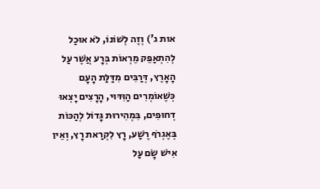אות ג') וְזֶה לְשׁוֹנוֹ, לֹא אוּכַל לְהִתְאַפֵּק מֵרְאוֹת בְּרָע אֲשֶׁר עַל הָאָרֶץ, דְּרַבִּים מִדַּלַּת הָעָם כְּשֶׁאוֹמְרִים הַוִּדּוּי, הָרָצִים יָצְאוּ דְחוּפִים, בִּמְהִירוּת גָּדוֹל לְהַכּוֹת בְּאֶגְרֹף רֶשַׁע, רָץ לִקְרַאת רָץ, וְאֵין אִישׁ שָׂם עַל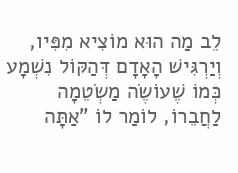לֵב מַה הוּא מוֹצִיא מִפִּיו, וְיַרְגִּישׁ הָאָדָם דְּהַקּוֹל נִשְׁמָע כְּמוֹ שֶׁעוֹשֶׂה מַשְׂטֵמָה לַחֲבֵרוֹ, לוֹמַר לוֹ "אַתָּה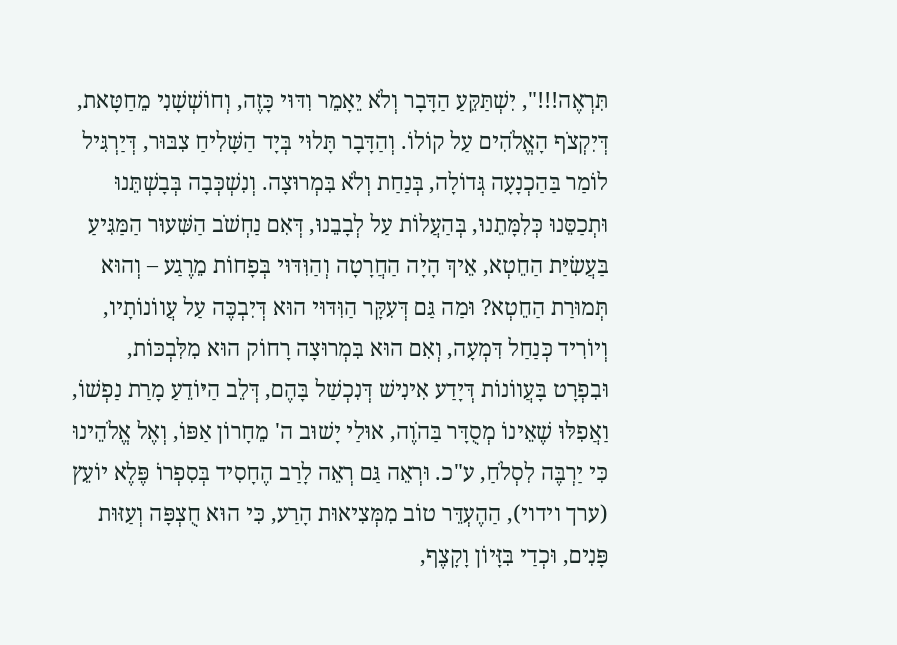תִּרְאֶה!!!", יִשְׁתַּקֵּעַ הַדָּבָר וְלֹא יֵאָמֵר וִדּוּי כָּזֶה, וְחוֹשְׁשָׁנִי מֵחַטָּאת, דְּיִקְצֹף הָאֱלֹהִים עַל קוֹלוֹ. וְהַדָּבָר תָּלוּי בְּיָד הַשָּׁלִיחַ צִבּוּר, דְּיַרְגִּיל לוֹמַר בַּהַכְנָעָה גְּדוֹלָה, בְּנַחַת וְלֹא בִּמְרוּצָה. וְנִשְׁכְּבָה בְּבָשְׁתֵּנוּ וּתְכַסֵּנוּ כְּלִמָּתֵנוּ, בְּהַעֲלוֹת עַל לְבָבֵנוּ, דְּאִם נַחְשֹׁב הַשִּׁעוּר הַמַּגִּיעַ בַּעֲשִׂיַּת הַחֵטְא, אֵיךְ הָיָה הַחֲרָטָה וְהַוִּדּוּי בְּפָחוֹת מֵרֶגַע – וְהוּא תְּמוּרַת הַחֵטְא? וּמַה גַּם דְּעִקָּר הַוִּדּוּי הוּא דְּיִבְכֶּה עַל עֲווֹנוֹתָיו, וְיוֹרִיד כְּנַחַל דִּמְעָה, וְאִם הוּא בִּמְרוּצָה רָחוֹק הוּא מִלִּבְכּוֹת, וּבִפְרָט בָּעֲווֹנוֹת דְּיָדַע אִינִישׁ דְּנִכְשַׁל בָּהֶם, דְּלֵב הַיּוֹדֵעַ מָרַת נַפְשׁוֹ, וַאֲפִלּוּ שֶׁאֵינוֹ מְסֻדָּר בַּהֹוֶה, אוּלַי יָשׁוּב ה' מֵחָרוֹן אַפּוֹ, וְאֶל אֱלֹהֵינוּ כִּי יַרְבֶּה לִסְלֹחַ, ע"כ. וּרְאֵה גַּם רְאֵה לָרַב הֶחָסִיד בְּסִפְרוֹ פֶּלֶא יוֹעֵץ (ערך וידוי), הַהֶעְדֵּר טוֹב מִמְּצִיאוּת הָרַע, כִּי הוּא חֻצְפָּה וְעַזּוּת פָּנִים, וּכְדַי בִּזָּיוֹן וָקָצֶף,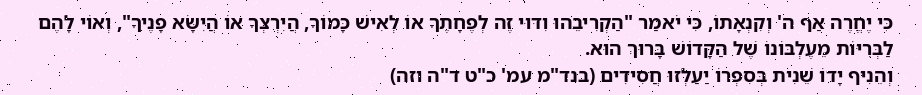כִּי יֶחֱרֶה אַף ה' וְקִנְאָתוֹ, כִּי יֹאמַר "הַקְרִיבֵהוּ וִדּוּי זֶה לְפֶחָתֶךָ אוֹ לְאִישׁ כָּמוֹךָ, הֲיִרְצְךָ אוֹ הֲיִשָּׂא פָנֶיךָ", וְאוֹי לָהֶם לַבְּרִיּוֹת מֵעֶלְבּוֹנוֹ שֶׁל הַקָּדוֹשׁ בָּרוּךְ הוּא.
וְהֵנִיף יָדוֹ שֵׁנִית בְּסִפְרוֹ יַעַלְזוּ חֲסִידִים (בנד"מ עמ' כ"ט ד"ה וזה)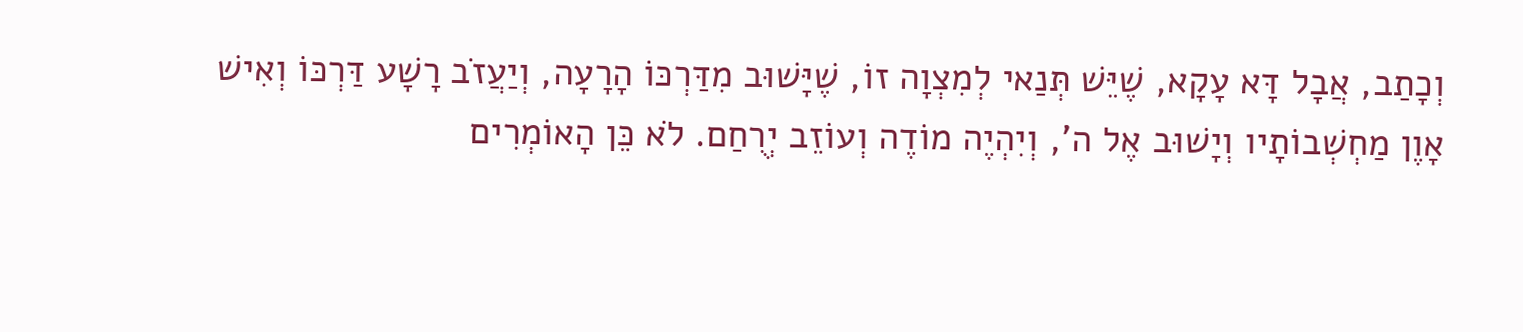וְכָתַב, אֲבָל דָּא עָקָא, שֶׁיֵּשׁ תְּנַאי לְמִצְוָה זוֹ, שֶׁיָּשׁוּב מִדַּרְכּוֹ הָרָעָה, וְיַעֲזֹב רָשָׁע דַּרְכּוֹ וְאִישׁ אָוֶן מַחְשְׁבוֹתָיו וְיָשׁוּב אֶל ה', וְיִהְיֶה מוֹדֶה וְעוֹזֵב יְרֻחַם. לֹא כֵּן הָאוֹמְרִים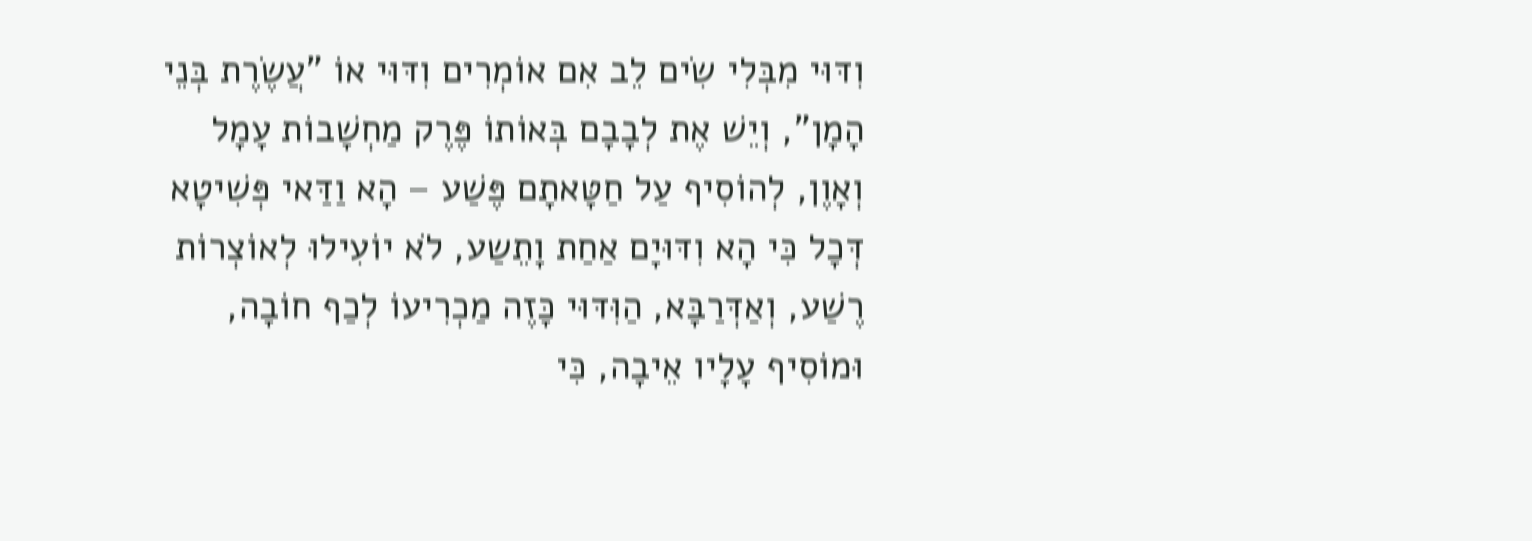וִדּוּי מִבְּלִי שִׂים לֵב אִם אוֹמְרִים וִדּוּי אוֹ "עֲשֶׂרֶת בְּנֵי הָמָן", וְיֵשׁ אֶת לְבָבָם בְּאוֹתוֹ פֶּרֶק מַחְשָׁבוֹת עָמָל וְאָוֶן, לְהוֹסִיף עַל חַטָּאתָם פֶּשַׁע – הָא וַדַּאי פְּשִׁיטָא דְּכָל כִּי הָא וִדּוּיָם אַחַת וָתֵשַע, לֹא יוֹעִילוּ לְאוֹצְרוֹת רֶשַׁע, וְאַדְּרַבָּא, הַוִּדּוּי כָּזֶה מַכְרִיעוֹ לְכַף חוֹבָה, וּמוֹסִיף עָלָיו אֵיבָה, כִּי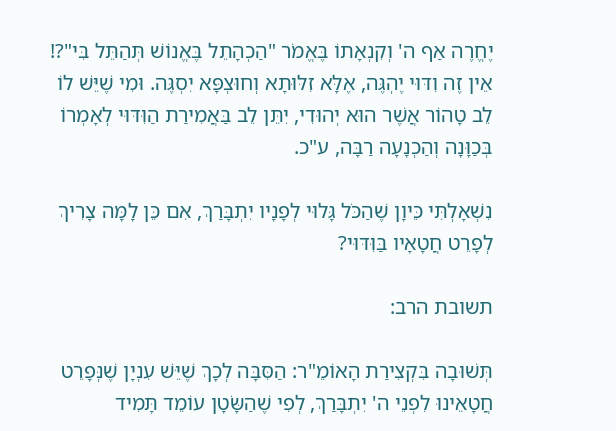יֶחֱרֶה אַף ה' וְקִנְאָתוֹ בֶּאֱמֹר "הַכְהָתֵל בֶּאֱנוֹשׁ תְּהַתֵּל בִּי"?! אֵין זֶה וִדּוּי יֶהְגֶּה, אֶלָּא זִלּוּתָא וְחוּצְפָּא יִסְגֶּה. וּמִי שֶׁיֵּשׁ לוֹ לֵב טָהוֹר אֲשֶׁר הוּא יְהוּדִי, יִתֵּן לֵב בַּאֲמִירַת הַוִּדּוּי לְאָמְרוֹ בְּכַוָּנָה וְהַכְנָעָה רַבָּה, ע"כ.

נִשְׁאָלְתִּי כֵּיוָן שֶׁהַכֹּל גָּלוּי לְפָנָיו יִתְבָּרַךְ, אִם כֵּן לָמָּה צָרִיךְ לְפָרֵט חֲטָאָיו בַּוִּדּוּי?

תשובת הרב:

תְּשׁוּבָה בִּקְצִירַת הָאוֹמֵ"ר: הַסִּבָּה לְכָךְ שֶׁיֵּשׁ עִנְיָן שֶׁנְּפָרֵט חֲטָאֵינוּ לִפְנֵי ה' יִתְבָּרַךְ, לְפִי שֶׁהַשָּׂטָן עוֹמֵד תָּמִיד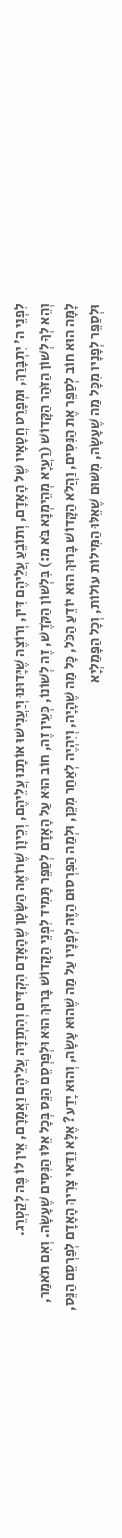לִפְנֵי ה' יִתְבָּרַךְ, וּמְפָרֵט חֲטָאָיו שֶׁל הָאָדָם, וְתוֹבֵעַ עֲלֵיהֶם דִּין, וְרוֹצֶה שֶׁיָּדוּנוּ וְיַעֲנִישׁוּ אוֹתָנוּ עֲלֵיהֶם, וְכֵיוָן שֶׁרוֹאֶה הַשָּׂטָן שֶׁהָאָדָם הִקְדִּים וְהִתְוַדָּה עֲלֵיהֶם וַאֲמָרָם, אֵין לוֹ פֶּה לְקַטְרֵג.
וְהֵא לְךָ לְשׁוֹן הַזֹּהַר הַקָּדוֹשׁ (רַעֲיָא מְהֵימְנָא בֹּא מ:) בִּלְשׁוֹן הַקֹּדֶשׁ, זֶה לְשׁוֹנוֹ, כְּעֵין זֶה, חוֹב הוּא עַל הָאָדָם לְסַפֵּר תָּמִיד לִפְנֵי הַקָּדוֹשׁ בָּרוּךְ הוּא וּלְפַרְסֵם הַנֵּס בְּכָל אֵלּוּ הַנִּסִּים שֶׁעָשָׂה. וְאִם תֹּאמַר, לָמָּה הוּא חוֹב לְסַפֵּר אֶת הַנִּסִּים, וַהֲלֹא הַקָּדוֹשׁ בָּרוּךְ הוּא יוֹדֵעַ הַכֹּל, כָּל מַה שֶׁהָיָה, וְיִהְיֶה לְאַחַר מִכֵּן, וּלְמַה הַפִּרְסוּם הַזֶּה לְפָנָיו עַל מַה שֶׁהוּא עָשָׂה, וְהוּא יָדַע? אֶלָּא וַדַּאי צָרִיךְ הָאָדָם לְפַרְסֵם הַנֵּס, וּלְסַפֵּר לְפָנָיו מִכָּל מַה שֶׁעָשָׂה, מִשּׁוּם שֶׁאֵלּוּ הַמִּילוֹת עוֹלוֹת, וְכָל הַפָּמַלְיָא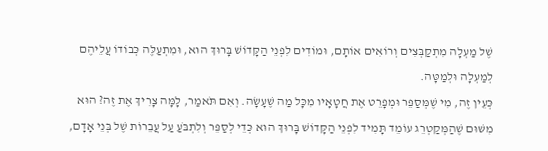שֶׁל מַעְלָה מִתְקַבְּצִים וְרוֹאִים אוֹתָם, וּמוֹדִים לִפְנֵי הַקָּדוֹשׁ בָּרוּךְ הוּא, וּמִתְעַלֶּה כְּבוֹדוֹ עֲלֵיהֶם לְמַעְלָה וּלְמַטָּה.
כְּעֵין זֶה, מִי שֶׁמְּסַפֵּר וּמְפָרֵט אֶת חֲטָאָיו מִכָּל מַה שֶׁעָשָׂה. וְאִם תֹּאמַר, לָמָּה צָרִיךְ אֶת זֶה? הוּא מִשּׁוּם שֶׁהַמְּקַטְרֵג עוֹמֵד תָּמִיד לִפְנֵי הַקָּדוֹשׁ בָּרוּךְ הוּא כְּדֵי לְסַפֵּר וְלִתְבֹּעַ עַל עֲבֵרוֹת שֶׁל בְּנֵי אָדָם,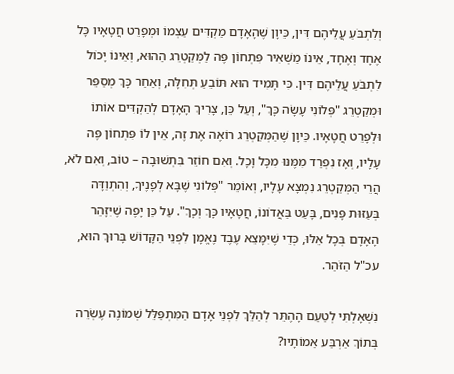וְלִתְבֹּעַ עֲלֵיהֶם דִּין, כֵּיוָן שֶׁהָאָדָם מַקְדִּים עַצְמוֹ וּמְפָרֵט חֲטָאָיו כָּל אֶחָד וְאֶחָד, אֵינוֹ מַשְׁאִיר פִּתְחוֹן פֶּה לַמְּקַטְרֵג הַהוּא, וְאֵינוֹ יָכוֹל לִתְבֹּעַ עֲלֵיהֶם דִּין. כִּי תָּמִיד הוּא תּוֹבֵעַ תְּחִלָּה, וְאַחַר כָּךְ מְסַפֵּר וּמְקַטְרֵג "פְּלוֹנִי עָשָׂה כָּךְ", וְעַל כֵּן, צָרִיךְ הָאָדָם לְהַקְדִּים אוֹתוֹ וּלְפָרֵט חֲטָאָיו. כֵּיוָן שֶׁהַמְּקַטְרֵג רוֹאֶה אֶת זֶה, אֵין לוֹ פִּתְחוֹן פֶּה עָלָיו, וְאָז נִפְרַד מִמֶּנּוּ מִכָּל וָכָל. וְאִם חוֹזֵר בִּתְשׁוּבָה – טוֹב, וְאִם לֹא, הֲרֵי הַמְּקַטְרֵג נִמְצָא עָלָיו, וְאוֹמֵר "פְּלוֹנִי שֶׁבָּא לְפָנֶיךָ, וְהִתְוַדָּה בְּעַזּוּת פָּנִים, בָּעַט בַּאֲדוֹנוֹ, חֲטָאָיו כָּךְ וְכָךְ". עַל כֵּן יָפֶה שֶׁיִּזָּהֵר הָאָדָם בְּכָל אֵלּוּ, כְּדֵי שֶׁיִּמָּצֵא עֶבֶד נֶאֱמָן לִפְנֵי הַקָּדוֹשׁ בָּרוּךְ הוּא, עכ"ל הַזֹּהַר.

נִשְׁאָלְתִּי לְטַעַם הָהֶתֵּר לְהַלֵּךְ לִפְנֵי אָדָם הַמִּתְפַּלֵּל שְׁמוֹנֶה עֶשְׂרֵה בְּתוֹךְ אַרְבַּע אַמוֹתָיו?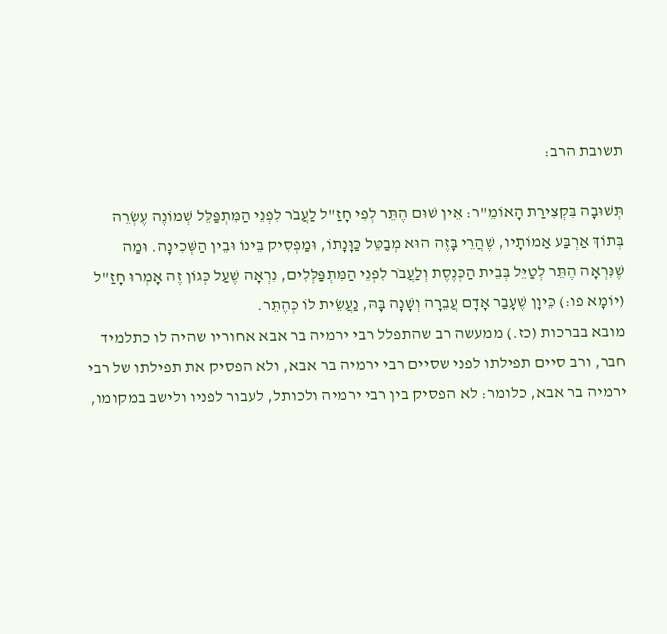תשובת הרב:

תְּשׁוּבָה בִּקְצִירַת הָאוֹמֵ"ר: אֵין שׁוּם הֶתֵּר לְפִי חָזַ"ל לַעֲבֹר לִפְנֵי הַמִּתְפַּלֵּל שְׁמוֹנֶה עֶשְׂרֵה בְּתוֹךְ אַרְבַּע אַמוֹתָיו, שֶׁהֲרֵי בָּזֶה הוּא מְבַטֵּל כַּוָּנָתוֹ, וּמַפְסִיק בֵּינוֹ וּבֵין הַשְּׁכִינָה. וּמַה שֶׁנִּרְאָה הֶתֵּר לְטַיֵּל בְּבֵית הַכְּנֶסֶת וְלַעֲבֹר לִפְנֵי הַמִּתְפַּלְּלִים, נִרְאָה שֶׁעַל כְּגוֹן זֶה אָמְרוּ חָזַ"ל (יוֹמָא פו:) כֵּיוָן שֶׁעָבַר אָדָם עֲבֵרָה וְשָׁנָה בָּהּ, נַעֲשֵׂית לוֹ כְּהֶתֵּר.
מובא בברכות (כז.) ממעשה רב שהתפלל רבי ירמיה בר אבא אחוריו שהיה לו כתלמיד חבר, ורב סיים תפילתו לפני שסיים רבי ירמיה בר אבא, ולא הפסיק את תפילתו של רבי ירמיה בר אבא, כלומר: לא הפסיק בין רבי ירמיה ולכותל, לעבור לפניו ולישב במקומו,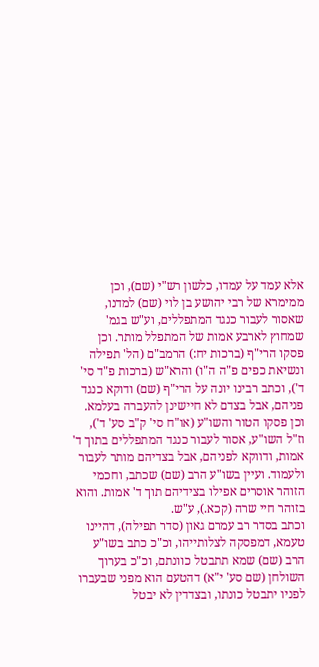אלא עמד על עמדו, כלשון רש"י (שם), וכן ממימרא של רבי יהושע בן לוי (שם) למדנו, שאסור לעבור כנגד המתפללים, וע"ש בגמ' שמחוץ לארבע אמות של המתפלל מותר. וכן פסקו הרי"ף (ברכות יח:) הרמב"ם (הל' תפילה ונשיאת כפים פ"ה ה"ו) והרא"ש (ברכות פ"ד סי' ד'), וכתב רבינו יונה על הרי"ף (שם) ודוקא כנגד פניהם, אבל בצדם לא חיישינן להעברה בעלמא. וכן פסקו הטור והשו"ע (או"ח סי' ק"ב סע' ד'), וז"ל השו"ע, אסור לעבור כנגד המתפללים בתוך ד' אמות, ודווקא לפניהם, אבל בצדיהם מותר לעבור ולעמוד. ועיין בשו"ע הרב (שם) שכתב, וחכמי הזוהר אוסרים אפילו בצידיהם תוך ד' אמות. והוא בזוהר חיי שרה (קכא.), ע"ש.
וכתב בסדר רב עמרם גאון (סדר תפילה), דהיינו טעמא, דמפסקה לצלותייהו, וכ"כ כתב בשו"ע הרב (שם) שמא תתבטל כוונתם, וכ"כ בערוך השולחן (שם סע' י"א) דהטעם הוא מפני שבעברו לפניו יתבטל כונתו, ובצדדין לא יבטל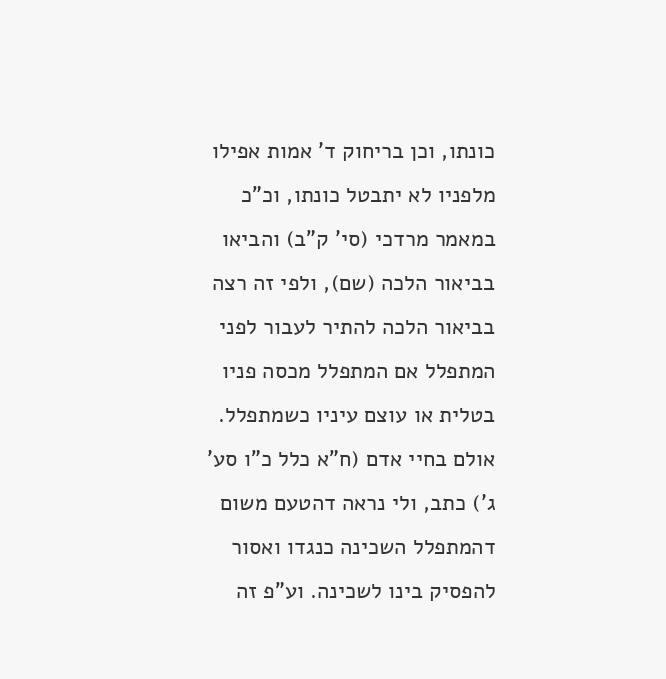כונתו, וכן בריחוק ד' אמות אפילו מלפניו לא יתבטל כונתו, וכ"כ במאמר מרדכי (סי' ק"ב) והביאו בביאור הלכה (שם), ולפי זה רצה בביאור הלכה להתיר לעבור לפני המתפלל אם המתפלל מכסה פניו בטלית או עוצם עיניו כשמתפלל. אולם בחיי אדם (ח"א כלל כ"ו סע' ג') כתב, ולי נראה דהטעם משום דהמתפלל השכינה כנגדו ואסור להפסיק בינו לשכינה. וע"פ זה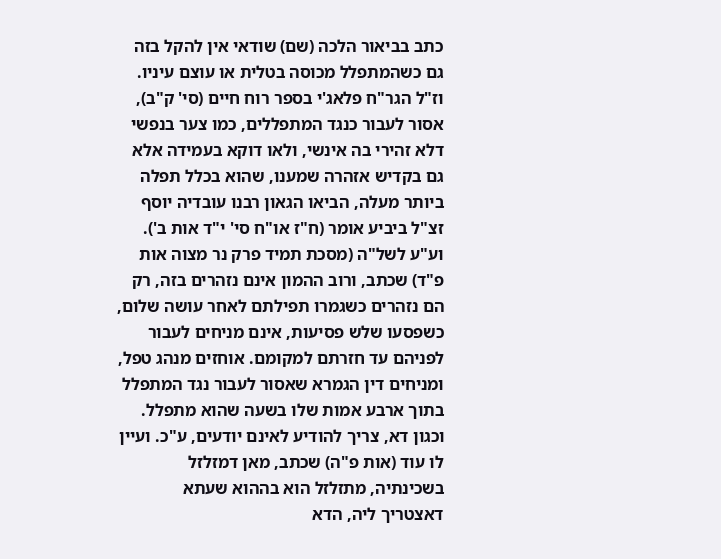כתב בביאור הלכה (שם) שודאי אין להקל בזה גם כשהמתפלל מכוסה בטלית או עוצם עיניו. וז"ל הגר"ח פלאג'י בספר רוח חיים (סי' ק"ב), אסור לעבור כנגד המתפללים, כמו צער בנפשי דלא זהירי בה אינשי, ולאו דוקא בעמידה אלא גם בקדיש אזהרה שמענו, שהוא בכלל תפלה ביותר מעלה, הביאו הגאון רבנו עובדיה יוסף זצ"ל ביביע אומר (ח"ז או"ח סי' י"ד אות ב').
וע"ע לשל"ה (מסכת תמיד פרק נר מצוה אות פ"ד) שכתב, ורוב ההמון אינם נזהרים בזה, רק הם נזהרים כשגמרו תפילתם לאחר עושה שלום, כשפסעו שלש פסיעות, אינם מניחים לעבור לפניהם עד חזרתם למקומם. אוחזים מנהג טפל, ומניחים דין הגמרא שאסור לעבור נגד המתפלל בתוך ארבע אמות שלו בשעה שהוא מתפלל. וכגון דא, צריך להודיע לאינם יודעים, ע"כ. ועיין לו עוד (אות פ"ה) שכתב, מאן דמזלזל בשכינתיה, מתזלזל הוא בההוא שעתא דאצטריך ליה, הדא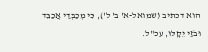הוא דכתיב (שמואל-א' ב' ל'), כִּי מְכַבְּדַי אֲכַבֵּד וּבֹזַי יֵקָלּוּ, עכ"ל.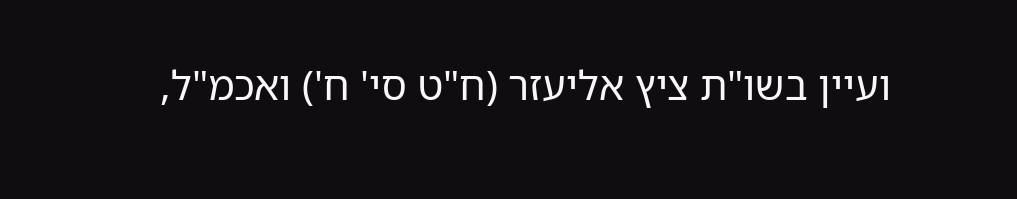ועיין בשו"ת ציץ אליעזר (ח"ט סי' ח') ואכמ"ל,